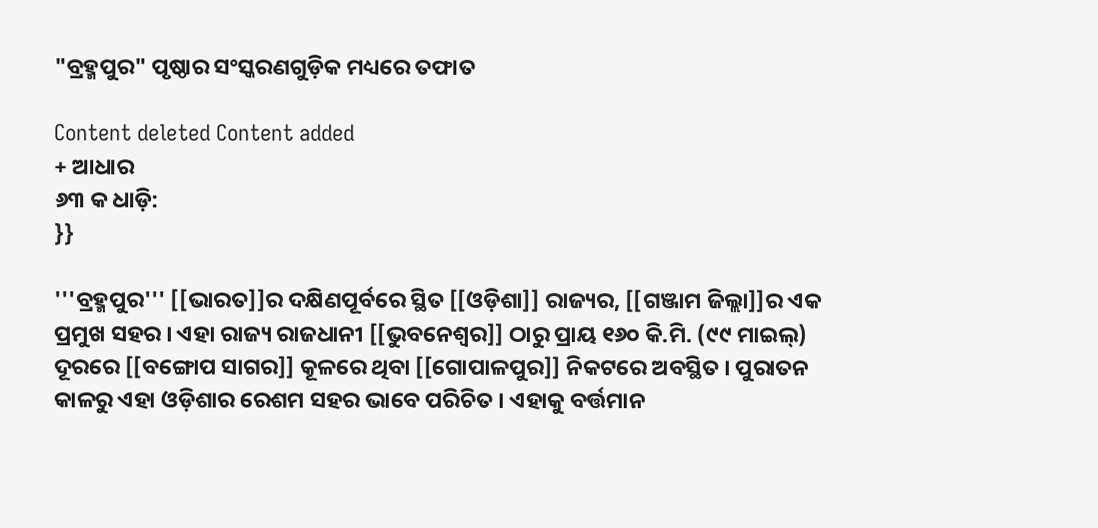"ବ୍ରହ୍ମପୁର" ପୃଷ୍ଠାର ସଂସ୍କରଣ‌ଗୁଡ଼ିକ ମଧ୍ୟରେ ତଫାତ

Content deleted Content added
+ ଆଧାର
୬୩ କ ଧାଡ଼ି:
}}

'''ବ୍ରହ୍ମପୁର''' [[ଭାରତ]]ର ଦକ୍ଷିଣପୂର୍ବରେ ସ୍ଥିତ [[ଓଡ଼ିଶା]] ରାଜ୍ୟର, [[ଗଞ୍ଜାମ ଜିଲ୍ଲା]]ର ଏକ ପ୍ରମୁଖ ସହର । ଏହା ରାଜ୍ୟ ରାଜଧାନୀ [[ଭୁବନେଶ୍ଵର]] ଠାରୁ ପ୍ରାୟ ୧୬୦ କି.ମି. (୯୯ ମାଇଲ୍) ଦୂରରେ [[ବଙ୍ଗୋପ ସାଗର]] କୂଳରେ ଥିବା [[ଗୋପାଳପୁର]] ନିକଟରେ ଅବସ୍ଥିତ । ପୁରାତନ କାଳରୁ ଏହା ଓଡ଼ିଶାର ରେଶମ ସହର ଭାବେ ପରିଚିତ । ଏହାକୁ ବର୍ତ୍ତମାନ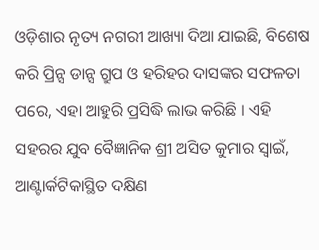ଓଡ଼ିଶାର ନୃତ୍ୟ ନଗରୀ ଆଖ୍ୟା ଦିଆ ଯାଇଛି, ବିଶେଷ କରି ପ୍ରିନ୍ସ ଡାନ୍ସ ଗ୍ରୁପ ଓ ହରିହର ଦାସଙ୍କର ସଫଳତା ପରେ, ଏହା ଆହୁରି ପ୍ରସିଦ୍ଧି ଲାଭ କରିଛି । ଏହି ସହରର ଯୁବ ବୈଜ୍ଞାନିକ ଶ୍ରୀ ଅସିତ କୁମାର ସ୍ଵାଇଁ, ଆଣ୍ଟାର୍କଟିକାସ୍ଥିତ ଦକ୍ଷିଣ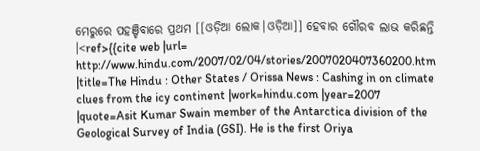ମେରୁରେ ପହଞ୍ଚିବାରେ ପ୍ରଥମ [[ଓଡ଼ିଆ ଲୋକ|ଓଡ଼ିଆ]] ହେବାର ଗୌରବ ଲାଭ କରିଛନ୍ତି ।<ref>{{cite web |url= http://www.hindu.com/2007/02/04/stories/2007020407360200.htm |title=The Hindu : Other States / Orissa News : Cashing in on climate clues from the icy continent |work=hindu.com |year=2007 |quote=Asit Kumar Swain member of the Antarctica division of the Geological Survey of India (GSI). He is the first Oriya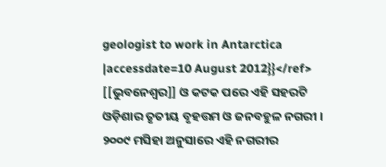geologist to work in Antarctica |accessdate=10 August 2012}}</ref> [[ଭୁବନେଶ୍ଵର]] ଓ କଟକ ପରେ ଏହି ସହରଟି ଓଡ଼ିଶାର ତୃତୀୟ ବୃହତ୍ତମ ଓ ଜନବହୁଳ ନଗରୀ । ୨୦୦୯ ମସିହା ଅନୁସାରେ ଏହି ନଗରୀର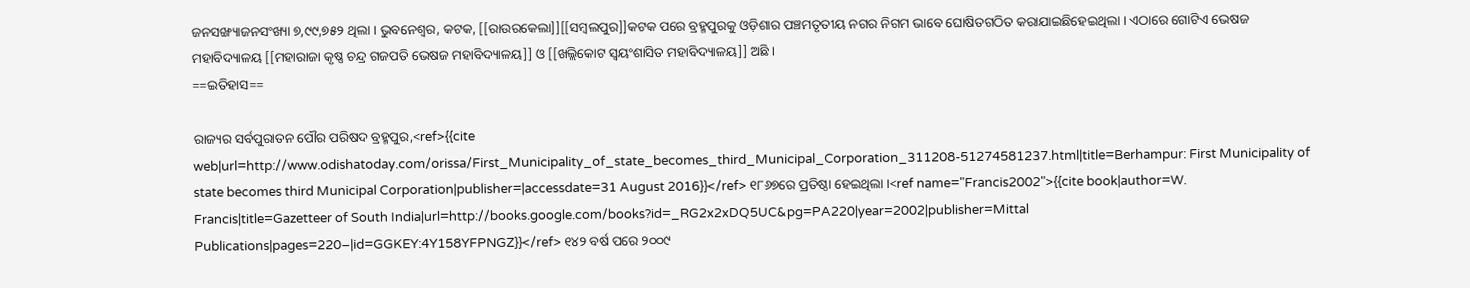ଜନସଙ୍ଖ୍ୟାଜନସଂଖ୍ୟା ୭,୯୯,୭୫୨ ଥିଲା । ଭୁବନେଶ୍ଵର, କଟକ, [[ରାଉରକେଲା]][[ସମ୍ବଲପୁର]]କଟକ ପରେ ବ୍ରହ୍ମପୁରକୁ ଓଡ଼ିଶାର ପଞ୍ଚମତୃତୀୟ ନଗର ନିଗମ ଭାବେ ଘୋଷିତଗଠିତ କରାଯାଇଛିହେଇଥିଲା । ଏଠାରେ ଗୋଟିଏ ଭେଷଜ ମହାବିଦ୍ୟାଳୟ [[ମହାରାଜା କୃଷ୍ଣ ଚନ୍ଦ୍ର ଗଜପତି ଭେଷଜ ମହାବିଦ୍ୟାଳୟ]] ଓ [[ଖଲ୍ଲିକୋଟ ସ୍ଵୟଂଶାସିତ ମହାବିଦ୍ୟାଳୟ]] ଅଛି ।
==ଇତିହାସ==

ରାଜ୍ୟର ସର୍ବପୁରାତନ ପୌର ପରିଷଦ ବ୍ରହ୍ମପୁର,<ref>{{cite web|url=http://www.odishatoday.com/orissa/First_Municipality_of_state_becomes_third_Municipal_Corporation_311208-51274581237.html|title=Berhampur: First Municipality of state becomes third Municipal Corporation|publisher=|accessdate=31 August 2016}}</ref> ୧୮୬୭ରେ ପ୍ରତିଷ୍ଠା ହେଇଥିଲା ।<ref name="Francis2002">{{cite book|author=W. Francis|title=Gazetteer of South India|url=http://books.google.com/books?id=_RG2x2xDQ5UC&pg=PA220|year=2002|publisher=Mittal Publications|pages=220–|id=GGKEY:4Y158YFPNGZ}}</ref> ୧୪୨ ବର୍ଷ ପରେ ୨୦୦୯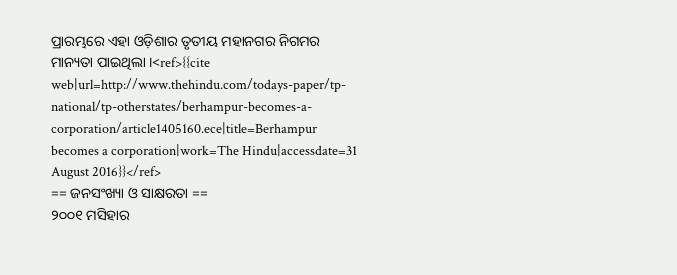ପ୍ରାରମ୍ଭରେ ଏହା ଓଡ଼ିଶାର ତୃତୀୟ ମହାନଗର ନିଗମର ମାନ୍ୟତା ପାଇଥିଲା ।<ref>{{cite web|url=http://www.thehindu.com/todays-paper/tp-national/tp-otherstates/berhampur-becomes-a-corporation/article1405160.ece|title=Berhampur becomes a corporation|work=The Hindu|accessdate=31 August 2016}}</ref>
== ଜନସଂଖ୍ୟା ଓ ସାକ୍ଷରତା ==
୨୦୦୧ ମସିହାର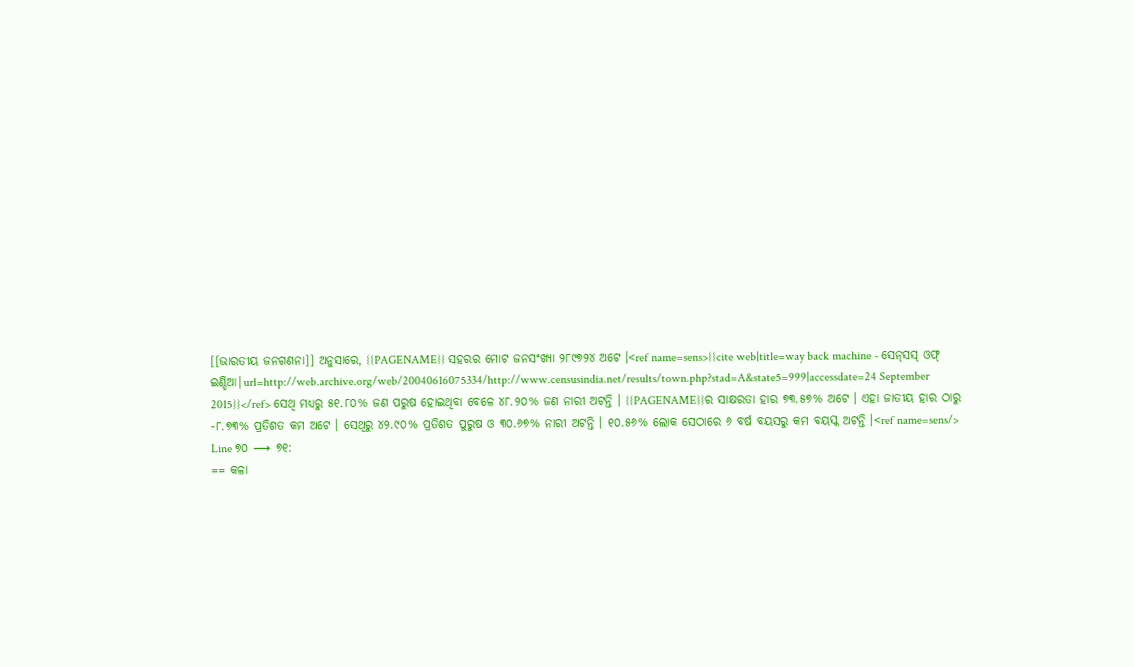[[ଭାରତୀୟ ଜନଗଣନା]] ଅନୁସାରେ, {{PAGENAME}} ସହରର ମୋଟ ଜନସଂଖ୍ୟା ୨୮୯୭୨୪ ଅଟେ ।<ref name=sens>{{cite web|title=way back machine - ସେନ୍‌ସସ୍ ଓଫ୍ ଇଣ୍ଡିଆ|url=http://web.archive.org/web/20040616075334/http://www.censusindia.net/results/town.php?stad=A&state5=999|accessdate=24 September 2015}}</ref> ସେଥି ମଧ୍ୟରୁ ୫୧.୮୦% ଜଣ ପରୁଷ ହୋଇଥିବା ବେଳେ ୪୮.୨୦% ଜଣ ନାରୀ ଅଟନ୍ତି । {{PAGENAME}}ର ସାକ୍ଷରତା ହାର ୭୩.୫୭% ଅଟେ । ଏହା ଜାତୀୟ ହାର ଠାରୁ -୮.୭୩% ପ୍ରତିଶତ କମ ଅଟେ । ସେଥିରୁ ୪୨.୯୦% ପ୍ରତିଶତ ପୁରୁଷ ଓ ୩୦.୬୭% ନାରୀ ଅଟନ୍ତି । ୧୦.୫୬% ଲୋକ ସେଠାରେ ୬ ବର୍ଷ ବୟସରୁ କମ ବୟସ୍କ ଅଟନ୍ତି ।<ref name=sens/>
Line ୭୦ ⟶ ୭୧:
== କଳା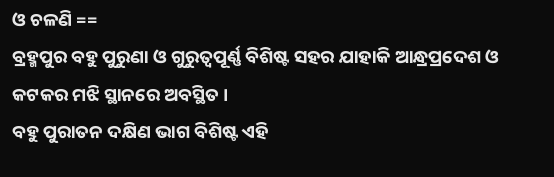ଓ ଚଳଣି ==
ବ୍ରହ୍ମପୁର ବହୁ ପୁରୁଣା ଓ ଗୁରୁତ୍ଵପୂର୍ଣ୍ଣ ବିଶିଷ୍ଟ ସହର ଯାହାକି ଆନ୍ଧ୍ରପ୍ରଦେଶ ଓ କଟକର ମଝି ସ୍ଥାନରେ ଅବସ୍ଥିତ ।
ବହୁ ପୁରାତନ ଦକ୍ଷିଣ ଭାଗ ବିଶିଷ୍ଟ ଏହି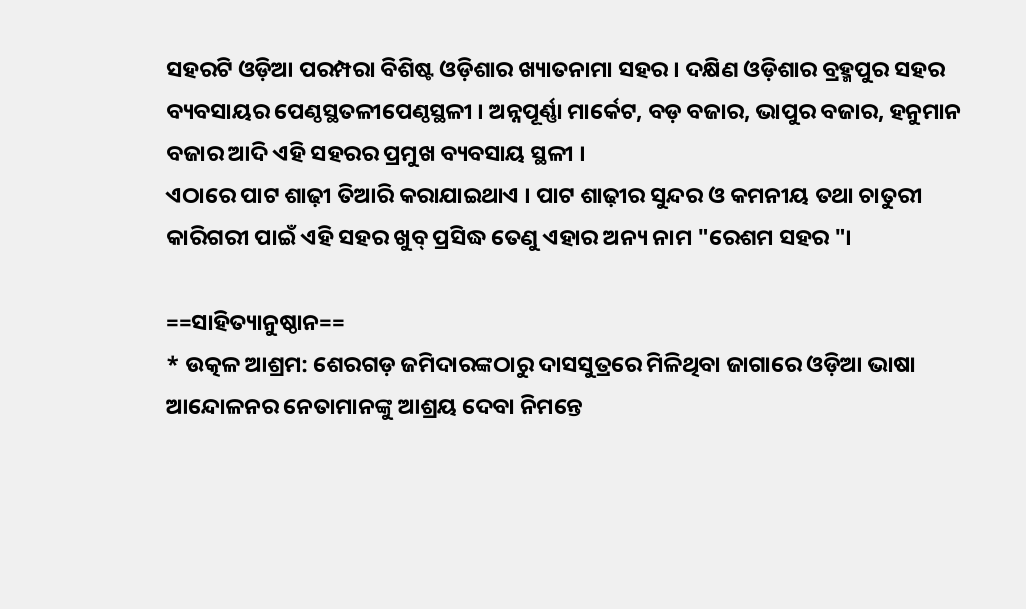ସହରଟି ଓଡ଼ିଆ ପରମ୍ପରା ବିଶିଷ୍ଟ ଓଡ଼ିଶାର ଖ୍ୟାତନାମା ସହର । ଦକ୍ଷିଣ ଓଡ଼ିଶାର ବ୍ରହ୍ମପୁର ସହର ବ୍ୟବସାୟର ପେଣ୍ଠସ୍ଥତଳୀପେଣ୍ଠସ୍ଥଳୀ । ଅନ୍ନପୂର୍ଣ୍ଣା ମାର୍କେଟ, ବଡ଼ ବଜାର, ଭାପୁର ବଜାର, ହନୁମାନ ବଜାର ଆଦି ଏହି ସହରର ପ୍ରମୁଖ ବ୍ୟବସାୟ ସ୍ଥଳୀ ।
ଏଠାରେ ପାଟ ଶାଢ଼ୀ ତିଆରି କରାଯାଇଥାଏ । ପାଟ ଶାଢ଼ୀର ସୁନ୍ଦର ଓ କମନୀୟ ତଥା ଚାତୁରୀ କାରିଗରୀ ପାଇଁ ଏହି ସହର ଖୁବ୍ ପ୍ରସିଦ୍ଧ ତେଣୁ ଏହାର ଅନ୍ୟ ନାମ "ରେଶମ ସହର "।

==ସାହିତ୍ୟାନୁଷ୍ଠାନ==
* ଉତ୍କଳ ଆଶ୍ରମ: ଶେରଗଡ଼ ଜମିଦାରଙ୍କଠାରୁ ଦାସସୁତ୍ରରେ ମିଳିଥିବା ଜାଗାରେ ଓଡ଼ିଆ ଭାଷା ଆନ୍ଦୋଳନର ନେତାମାନଙ୍କୁ ଆଶ୍ରୟ ଦେବା ନିମନ୍ତେ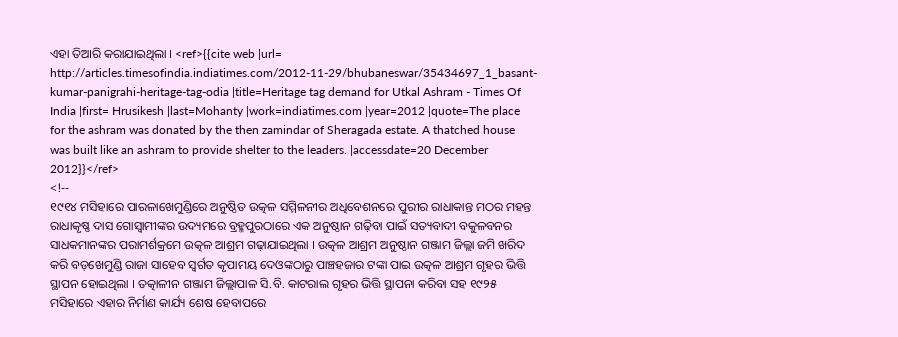ଏହା ତିଆରି କରାଯାଇଥିଲା । <ref>{{cite web |url= http://articles.timesofindia.indiatimes.com/2012-11-29/bhubaneswar/35434697_1_basant-kumar-panigrahi-heritage-tag-odia |title=Heritage tag demand for Utkal Ashram - Times Of India |first= Hrusikesh |last=Mohanty |work=indiatimes.com |year=2012 |quote=The place for the ashram was donated by the then zamindar of Sheragada estate. A thatched house was built like an ashram to provide shelter to the leaders. |accessdate=20 December 2012}}</ref>
<!--
୧୯୧୪ ମସିହାରେ ପାରଳାଖେମୁଣ୍ଡିରେ ଅନୁଷ୍ଠିତ ଉତ୍କଳ ସମ୍ମିଳନୀର ଅଧିବେଶନରେ ପୁରୀର ରାଧାକାନ୍ତ ମଠର ମହନ୍ତ ରାଧାକୃଷ୍ଣ ଦାସ ଗୋସ୍ଵାମୀଙ୍କର ଉଦ୍ୟମରେ ବ୍ରହ୍ମପୁରଠାରେ ଏକ ଅନୁଷ୍ଠାନ ଗଢ଼ିବା ପାଇଁ ସତ୍ୟବାଦୀ ବକୁଳବନର ସାଧକମାନଙ୍କର ପରାମର୍ଶକ୍ରମେ ଉତ୍କଳ ଆଶ୍ରମ ଗଢ଼ାଯାଇଥିଲା । ଉତ୍କଳ ଆଶ୍ରମ ଅନୁଷ୍ଠାନ ଗଞ୍ଜାମ ଜିଲ୍ଲା ଜମି ଖରିଦ କରି ବଡ଼ଖେମୁଣ୍ଡି ରାଜା ସାହେବ ସ୍ଵର୍ଗତ କୃପାମୟ ଦେଓଙ୍କଠାରୁ ପାଞ୍ଚହଜାର ଟଙ୍କା ପାଇ ଉତ୍କଳ ଆଶ୍ରମ ଗୃହର ଭିତ୍ତି ସ୍ଥାପନ ହୋଇଥିଲା । ତତ୍କାଳୀନ ଗଞ୍ଜାମ ଜିଲ୍ଲାପାଳ ସି.ବି. କାଟରାଲ ଗୃହର ଭିତ୍ତି ସ୍ଥାପନା କରିବା ସହ ୧୯୨୫ ମସିହାରେ ଏହାର ନିର୍ମାଣ କାର୍ଯ୍ୟ ଶେଷ ହେବାପରେ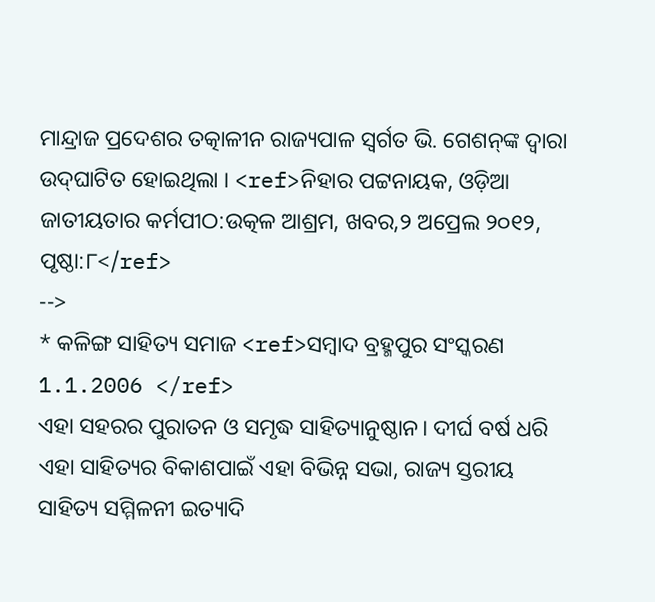ମାନ୍ଦ୍ରାଜ ପ୍ରଦେଶର ତତ୍କାଳୀନ ରାଜ୍ୟପାଳ ସ୍ଵର୍ଗତ ଭି. ଗେଶନ୍‌ଙ୍କ ଦ୍ଵାରା ଉଦ୍‌ଘାଟିତ ହୋଇଥିଲା । <ref>ନିହାର ପଟ୍ଟନାୟକ, ଓଡ଼ିଆ ଜାତୀୟତାର କର୍ମପୀଠ:ଉତ୍କଳ ଆଶ୍ରମ, ଖବର,୨ ଅପ୍ରେଲ ୨୦୧୨, ପୃଷ୍ଠା:୮</ref>
-->
* କଳିଙ୍ଗ ସାହିତ୍ୟ ସମାଜ <ref>ସମ୍ବାଦ ବ୍ରହ୍ମପୁର ସଂସ୍କରଣ 1.1.2006 </ref>
ଏହା ସହରର ପୁରାତନ ଓ ସମୃଦ୍ଧ ସାହିତ୍ୟାନୁଷ୍ଠାନ। ଦୀର୍ଘ ବର୍ଷ ଧରି ଏହା ସାହିତ୍ୟର ବିକାଶପାଇଁ ଏହା ବିଭିନ୍ନ ସଭା, ରାଜ୍ୟ ସ୍ତରୀୟ ସାହିତ୍ୟ ସମ୍ମିଳନୀ ଇତ୍ୟାଦି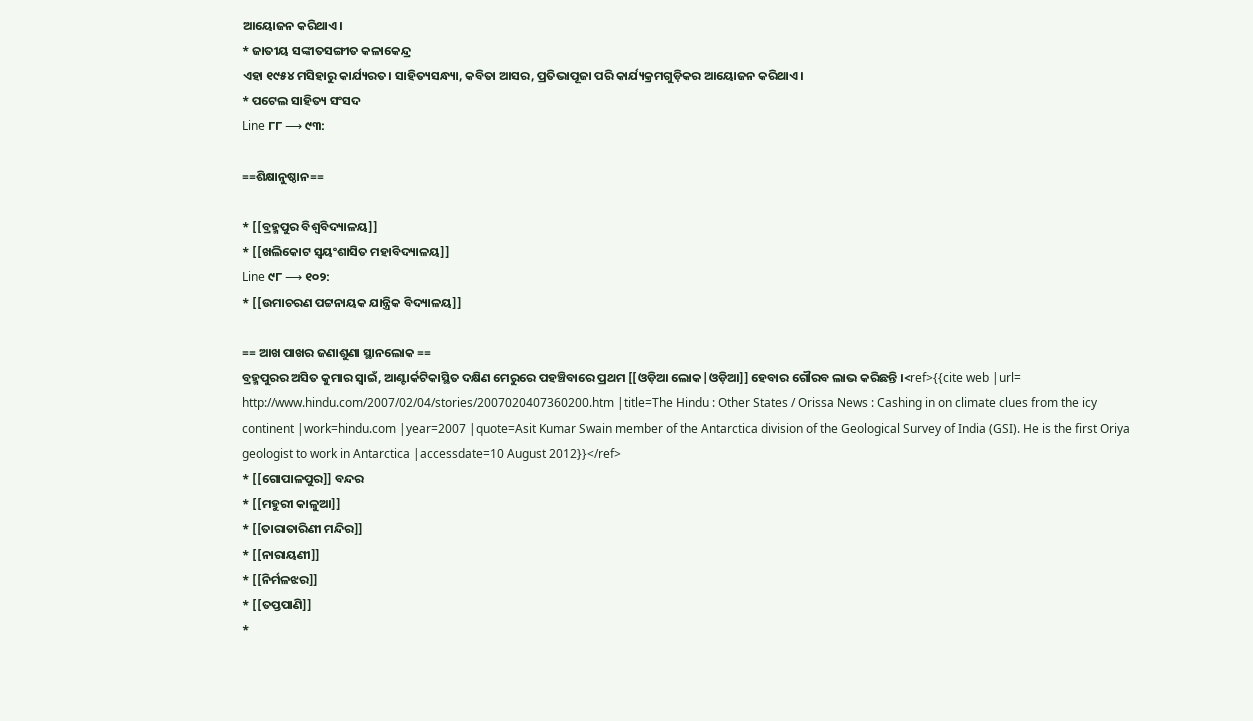ଆୟୋଜନ କରିଥାଏ।
* ଜାତୀୟ ସଙ୍କୀତସଙ୍ଗୀତ କଳାକେନ୍ଦ୍ର
ଏହା ୧୯୫୪ ମସିହାରୁ କାର୍ଯ୍ୟରତ। ସାହିତ୍ୟସନ୍ଧ୍ୟା, କବିତା ଆସର, ପ୍ରତିଭାପୂଜା ପରି କାର୍ଯ୍ୟକ୍ରମଗୁଡ଼ିକର ଆୟୋଜନ କରିଥାଏ।
* ପଟେଲ ସାହିତ୍ୟ ସଂସଦ
Line ୮୮ ⟶ ୯୩:

==ଶିକ୍ଷାନୁଷ୍ଠାନ==

* [[ବ୍ରହ୍ମପୁର ବିଶ୍ଵବିଦ୍ୟାଳୟ]]
* [[ଖଲିକୋଟ ସ୍ୱୟଂଶାସିତ ମହାବିଦ୍ୟାଳୟ]]
Line ୯୮ ⟶ ୧୦୨:
* [[ଉମାଚରଣ ପଟ୍ଟନାୟକ ଯାନ୍ତ୍ରିକ ବିଦ୍ୟାଳୟ]]

== ଆଖ ପାଖର ଜଣାଶୁଣା ସ୍ଥାନଲୋକ ==
ବ୍ରହ୍ମପୁରର ଅସିତ କୁମାର ସ୍ଵାଇଁ, ଆଣ୍ଟାର୍କଟିକାସ୍ଥିତ ଦକ୍ଷିଣ ମେରୁରେ ପହଞ୍ଚିବାରେ ପ୍ରଥମ [[ଓଡ଼ିଆ ଲୋକ|ଓଡ଼ିଆ]] ହେବାର ଗୌରବ ଲାଭ କରିଛନ୍ତି ।<ref>{{cite web |url= http://www.hindu.com/2007/02/04/stories/2007020407360200.htm |title=The Hindu : Other States / Orissa News : Cashing in on climate clues from the icy continent |work=hindu.com |year=2007 |quote=Asit Kumar Swain member of the Antarctica division of the Geological Survey of India (GSI). He is the first Oriya geologist to work in Antarctica |accessdate=10 August 2012}}</ref>
* [[ଗୋପାଳପୁର]] ବନ୍ଦର
* [[ମହୁରୀ କାଳୁଆ]]
* [[ତାରାତାରିଣୀ ମନ୍ଦିର]]
* [[ନାରାୟଣୀ]]
* [[ନିର୍ମଳଝର]]
* [[ତପ୍ତପାଣି]]
*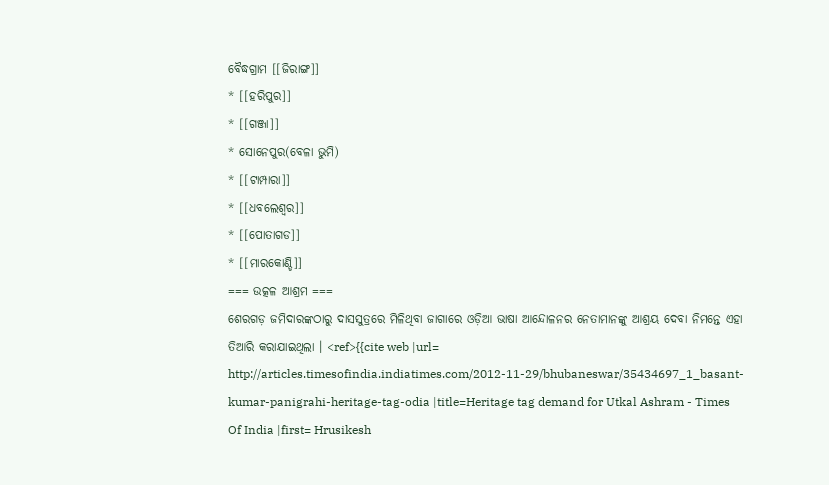ବୈଦ୍ଧଗ୍ରାମ [[ଜିରାଙ୍ଗ]]
* [[ହରିପୁର]]
* [[ଗଞ୍ଜା]]
* ସୋନେପୁର(ବେଳା ଭୁମି)
* [[ଟାମ୍ପାରା]]
* [[ଧବଲେଶ୍ୱର]]
* [[ପୋତାଗଡ]]
* [[ମାରକୋଣ୍ଡି]]
=== ଉତ୍କଳ ଆଶ୍ରମ ===
ଶେରଗଡ଼ ଜମିଦାରଙ୍କଠାରୁ ଦାସସୁତ୍ରରେ ମିଳିଥିବା ଜାଗାରେ ଓଡ଼ିଆ ଭାଷା ଆନ୍ଦୋଳନର ନେତାମାନଙ୍କୁ ଆଶ୍ରୟ ଦେବା ନିମନ୍ତେ ଏହା ତିଆରି କରାଯାଇଥିଲା । <ref>{{cite web |url= http://articles.timesofindia.indiatimes.com/2012-11-29/bhubaneswar/35434697_1_basant-kumar-panigrahi-heritage-tag-odia |title=Heritage tag demand for Utkal Ashram - Times Of India |first= Hrusikesh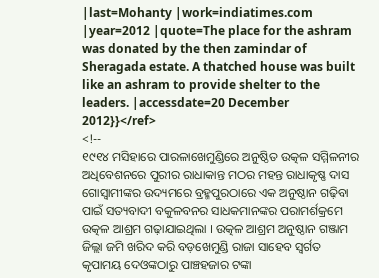|last=Mohanty |work=indiatimes.com |year=2012 |quote=The place for the ashram was donated by the then zamindar of Sheragada estate. A thatched house was built like an ashram to provide shelter to the leaders. |accessdate=20 December 2012}}</ref>
<!--
୧୯୧୪ ମସିହାରେ ପାରଳାଖେମୁଣ୍ଡିରେ ଅନୁଷ୍ଠିତ ଉତ୍କଳ ସମ୍ମିଳନୀର ଅଧିବେଶନରେ ପୁରୀର ରାଧାକାନ୍ତ ମଠର ମହନ୍ତ ରାଧାକୃଷ୍ଣ ଦାସ ଗୋସ୍ଵାମୀଙ୍କର ଉଦ୍ୟମରେ ବ୍ରହ୍ମପୁରଠାରେ ଏକ ଅନୁଷ୍ଠାନ ଗଢ଼ିବା ପାଇଁ ସତ୍ୟବାଦୀ ବକୁଳବନର ସାଧକମାନଙ୍କର ପରାମର୍ଶକ୍ରମେ ଉତ୍କଳ ଆଶ୍ରମ ଗଢ଼ାଯାଇଥିଲା । ଉତ୍କଳ ଆଶ୍ରମ ଅନୁଷ୍ଠାନ ଗଞ୍ଜାମ ଜିଲ୍ଲା ଜମି ଖରିଦ କରି ବଡ଼ଖେମୁଣ୍ଡି ରାଜା ସାହେବ ସ୍ଵର୍ଗତ କୃପାମୟ ଦେଓଙ୍କଠାରୁ ପାଞ୍ଚହଜାର ଟଙ୍କା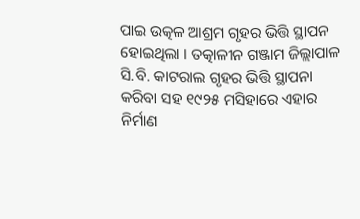ପାଇ ଉତ୍କଳ ଆଶ୍ରମ ଗୃହର ଭିତ୍ତି ସ୍ଥାପନ ହୋଇଥିଲା । ତତ୍କାଳୀନ ଗଞ୍ଜାମ ଜିଲ୍ଲାପାଳ ସି.ବି. କାଟରାଲ ଗୃହର ଭିତ୍ତି ସ୍ଥାପନା କରିବା ସହ ୧୯୨୫ ମସିହାରେ ଏହାର ନିର୍ମାଣ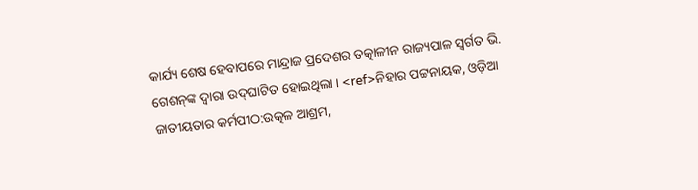କାର୍ଯ୍ୟ ଶେଷ ହେବାପରେ ମାନ୍ଦ୍ରାଜ ପ୍ରଦେଶର ତତ୍କାଳୀନ ରାଜ୍ୟପାଳ ସ୍ଵର୍ଗତ ଭି. ଗେଶନ୍‌ଙ୍କ ଦ୍ଵାରା ଉଦ୍‌ଘାଟିତ ହୋଇଥିଲା । <ref>ନିହାର ପଟ୍ଟନାୟକ, ଓଡ଼ିଆ ଜାତୀୟତାର କର୍ମପୀଠ:ଉତ୍କଳ ଆଶ୍ରମ,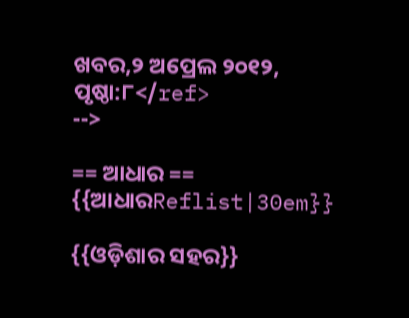ଖବର,୨ ଅପ୍ରେଲ ୨୦୧୨, ପୃଷ୍ଠା:୮</ref>
-->

== ଆଧାର ==
{{ଆଧାରReflist|30em}}

{{ଓଡ଼ିଶାର ସହର}}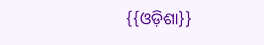{{ଓଡ଼ିଶା}}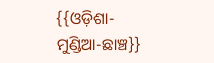{{ଓଡ଼ିଶା-ମୁଣ୍ଡିଆ-ଛାଞ୍ଚ}}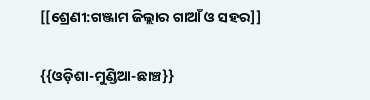[[ଶ୍ରେଣୀ:ଗଞ୍ଜାମ ଜିଲ୍ଲାର ଗାଆଁ ଓ ସହର]]

{{ଓଡ଼ିଶା-ମୁଣ୍ଡିଆ-ଛାଞ୍ଚ}}